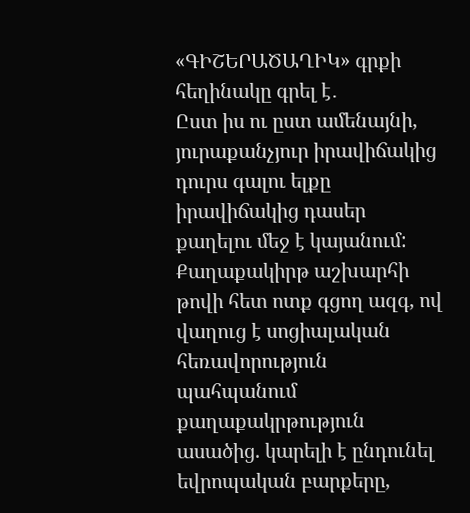«ԳԻՇԵՐԱԾԱՂԻԿ» գրքի հեղինակը գրել է․
Ըստ իս ու ըստ ամենայնի, յուրաքանչյուր իրավիճակից դուրս գալու ելքը իրավիճակից դասեր քաղելու մեջ է կայանում: Քաղաքակիրթ աշխարհի թովի հետ ոտք գցող ազգ, ով վաղուց է սոցիալական հեռավորություն պահպանում քաղաքակրթություն ասածից. կարելի է ընդունել եվրոպական բարքերը,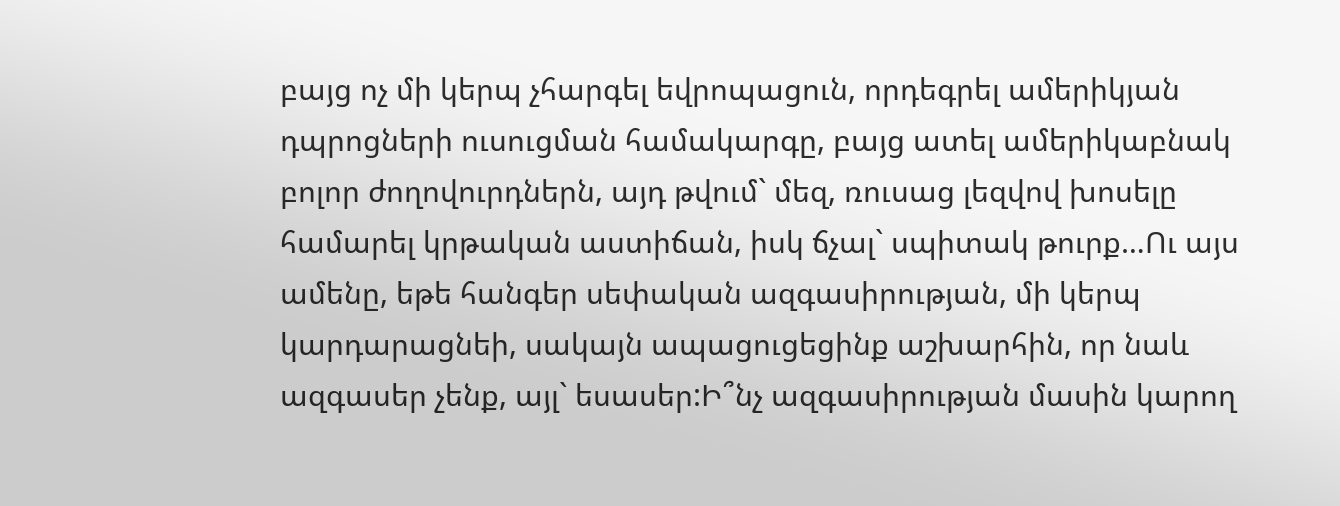բայց ոչ մի կերպ չհարգել եվրոպացուն, որդեգրել ամերիկյան դպրոցների ուսուցման համակարգը, բայց ատել ամերիկաբնակ բոլոր ժողովուրդներն, այդ թվում` մեզ, ռուսաց լեզվով խոսելը համարել կրթական աստիճան, իսկ ճչալ` սպիտակ թուրք…Ու այս ամենը, եթե հանգեր սեփական ազգասիրության, մի կերպ կարդարացնեի, սակայն ապացուցեցինք աշխարհին, որ նաև ազգասեր չենք, այլ` եսասեր:Ի՞նչ ազգասիրության մասին կարող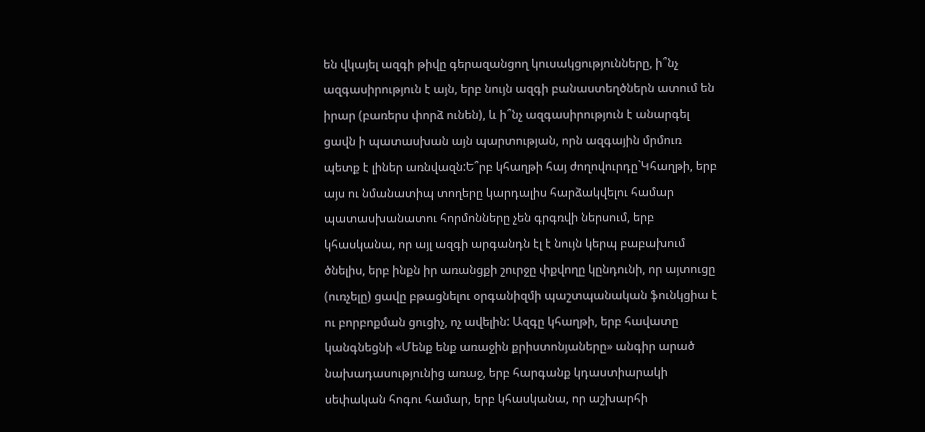են վկայել ազգի թիվը գերազանցող կուսակցությունները, ի՞նչ ազգասիրություն է այն, երբ նույն ազգի բանաստեղծներն ատում են իրար (բառերս փորձ ունեն), և ի՞նչ ազգասիրություն է անարգել ցավն ի պատասխան այն պարտության, որն ազգային մրմուռ պետք է լիներ առնվազն:Ե՞րբ կհաղթի հայ ժողովուրդը`Կհաղթի, երբ այս ու նմանատիպ տողերը կարդալիս հարձակվելու համար պատասխանատու հորմոնները չեն գրգռվի ներսում, երբ կհասկանա, որ այլ ազգի արգանդն էլ է նույն կերպ բաբախում ծնելիս, երբ ինքն իր առանցքի շուրջը փքվողը կընդունի, որ այտուցը (ուռչելը) ցավը բթացնելու օրգանիզմի պաշտպանական ֆունկցիա է ու բորբոքման ցուցիչ, ոչ ավելին: Ազգը կհաղթի, երբ հավատը կանգնեցնի «Մենք ենք առաջին քրիստոնյաները» անգիր արած նախադասությունից առաջ, երբ հարգանք կդաստիարակի սեփական հոգու համար, երբ կհասկանա, որ աշխարհի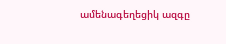ամենագեղեցիկ ազգը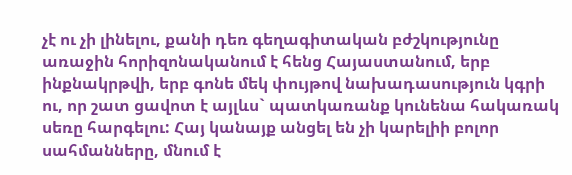չէ ու չի լինելու, քանի դեռ գեղագիտական բժշկությունը առաջին հորիզոնականում է հենց Հայաստանում, երբ ինքնակրթվի, երբ գոնե մեկ փույթով նախադասություն կգրի ու, որ շատ ցավոտ է այլևս` պատկառանք կունենա հակառակ սեռը հարգելու: Հայ կանայք անցել են չի կարելիի բոլոր սահմանները, մնում է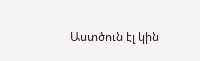Աստծուն էլ կին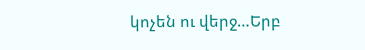կոչեն ու վերջ…Երբ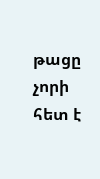թացը չորի հետ է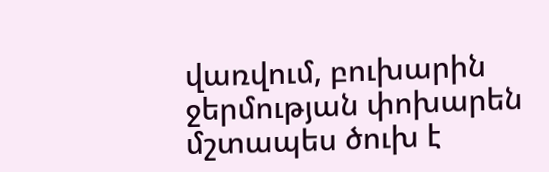վառվում, բուխարին ջերմության փոխարեն մշտապես ծուխ է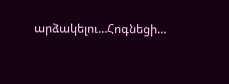արձակելու…Հոգնեցի…